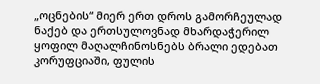„ოცნების“ მიერ ერთ დროს გამორჩეულად ნაქებ და ერთსულოვნად მხარდაჭერილ ყოფილ მაღალჩინოსნებს ბრალი ედებათ კორუფციაში, ფულის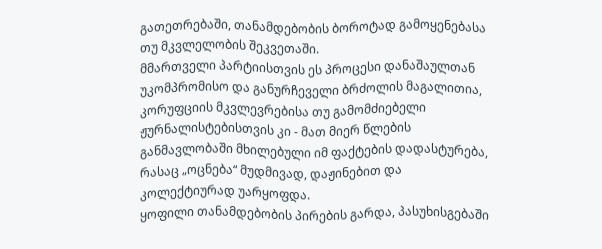გათეთრებაში, თანამდებობის ბოროტად გამოყენებასა თუ მკვლელობის შეკვეთაში.
მმართველი პარტიისთვის ეს პროცესი დანაშაულთან უკომპრომისო და განურჩეველი ბრძოლის მაგალითია, კორუფციის მკვლევრებისა თუ გამომძიებელი ჟურნალისტებისთვის კი - მათ მიერ წლების განმავლობაში მხილებული იმ ფაქტების დადასტურება, რასაც „ოცნება“ მუდმივად, დაჟინებით და კოლექტიურად უარყოფდა.
ყოფილი თანამდებობის პირების გარდა, პასუხისგებაში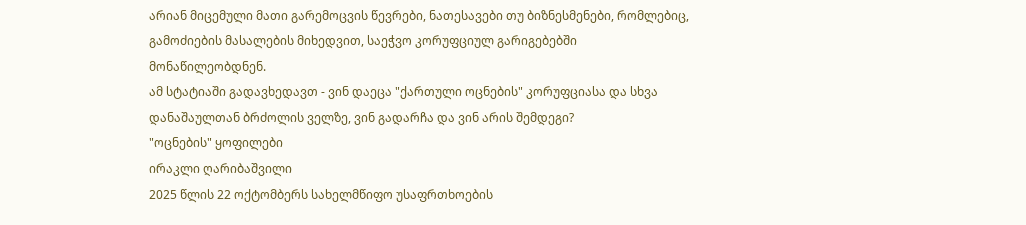არიან მიცემული მათი გარემოცვის წევრები, ნათესავები თუ ბიზნესმენები, რომლებიც, გამოძიების მასალების მიხედვით, საეჭვო კორუფციულ გარიგებებში მონაწილეობდნენ.
ამ სტატიაში გადავხედავთ - ვინ დაეცა "ქართული ოცნების" კორუფციასა და სხვა დანაშაულთან ბრძოლის ველზე, ვინ გადარჩა და ვინ არის შემდეგი?
"ოცნების" ყოფილები
ირაკლი ღარიბაშვილი
2025 წლის 22 ოქტომბერს სახელმწიფო უსაფრთხოების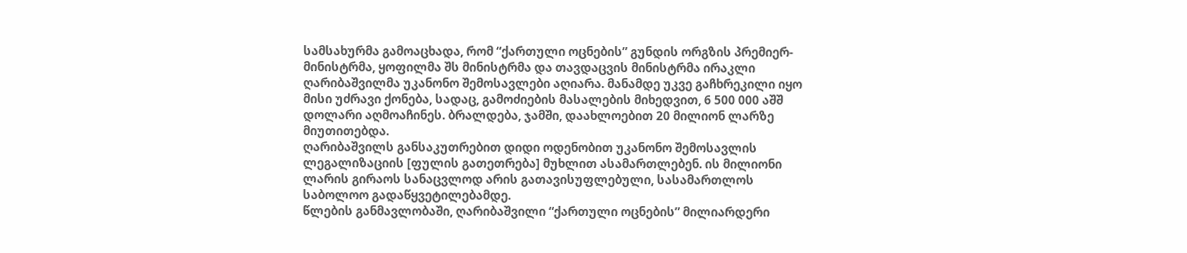სამსახურმა გამოაცხადა, რომ “ქართული ოცნების” გუნდის ორგზის პრემიერ-მინისტრმა, ყოფილმა შს მინისტრმა და თავდაცვის მინისტრმა ირაკლი ღარიბაშვილმა უკანონო შემოსავლები აღიარა. მანამდე უკვე გაჩხრეკილი იყო მისი უძრავი ქონება, სადაც, გამოძიების მასალების მიხედვით, 6 500 000 აშშ დოლარი აღმოაჩინეს. ბრალდება, ჯამში, დაახლოებით 20 მილიონ ლარზე მიუთითებდა.
ღარიბაშვილს განსაკუთრებით დიდი ოდენობით უკანონო შემოსავლის ლეგალიზაციის [ფულის გათეთრება] მუხლით ასამართლებენ. ის მილიონი ლარის გირაოს სანაცვლოდ არის გათავისუფლებული, სასამართლოს საბოლოო გადაწყვეტილებამდე.
წლების განმავლობაში, ღარიბაშვილი “ქართული ოცნების” მილიარდერი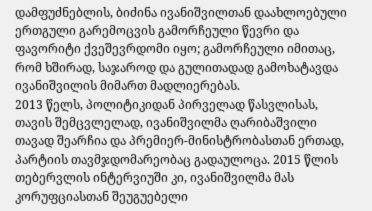დამფუძნებლის, ბიძინა ივანიშვილთან დაახლოებული ერთგული გარემოცვის გამორჩეული წევრი და ფავორიტი ქვეშევრდომი იყო; გამორჩეული იმითაც, რომ ხშირად, საჯაროდ და გულითადად გამოხატავდა ივანიშვილის მიმართ მადლიერებას.
2013 წელს, პოლიტიკიდან პირველად წასვლისას, თავის შემცვლელად, ივანიშვილმა ღარიბაშვილი თავად შეარჩია და პრემიერ-მინისტრობასთან ერთად, პარტიის თავმჯდომარეობაც გადაულოცა. 2015 წლის თებერვლის ინტერვიუში კი, ივანიშვილმა მას კორუფციასთან შეუგუებელი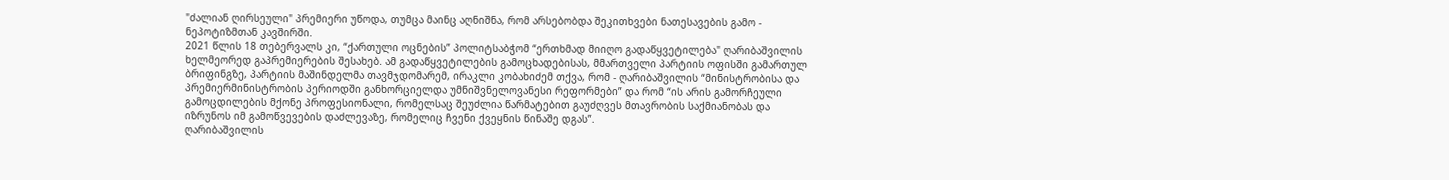"ძალიან ღირსეული" პრემიერი უწოდა, თუმცა მაინც აღნიშნა, რომ არსებობდა შეკითხვები ნათესავების გამო - ნეპოტიზმთან კავშირში.
2021 წლის 18 თებერვალს კი, “ქართული ოცნების” პოლიტსაბჭომ “ერთხმად მიიღო გადაწყვეტილება" ღარიბაშვილის ხელმეორედ გაპრემიერების შესახებ. ამ გადაწყვეტილების გამოცხადებისას, მმართველი პარტიის ოფისში გამართულ ბრიფინგზე, პარტიის მაშინდელმა თავმჯდომარემ, ირაკლი კობახიძემ თქვა, რომ - ღარიბაშვილის “მინისტრობისა და პრემიერმინისტრობის პერიოდში განხორციელდა უმნიშვნელოვანესი რეფორმები” და რომ “ის არის გამორჩეული გამოცდილების მქონე პროფესიონალი, რომელსაც შეუძლია წარმატებით გაუძღვეს მთავრობის საქმიანობას და იზრუნოს იმ გამოწვევების დაძლევაზე, რომელიც ჩვენი ქვეყნის წინაშე დგას”.
ღარიბაშვილის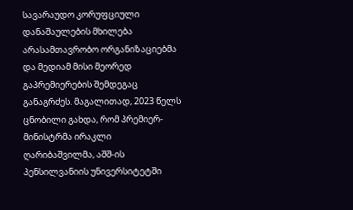სავარაუდო კორუფციული დანაშაულების მხილება არასამთავრობო ორგანიზაციებმა და მედიამ მისი მეორედ გაპრემიერების შემდეგაც განაგრძეს. მაგალითად, 2023 წელს ცნობილი გახდა, რომ პრემიერ-მინისტრმა ირაკლი ღარიბაშვილმა, აშშ-ის პენსილვანიის უნივერსიტეტში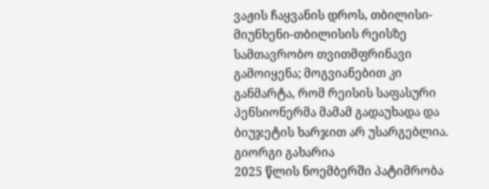ვაჟის ჩაყვანის დროს, თბილისი-მიუნხენი-თბილისის რეისზე სამთავრობო თვითმფრინავი გამოიყენა; მოგვიანებით კი განმარტა, რომ რეისის საფასური პენსიონერმა მამამ გადაუხადა და ბიუჯეტის ხარჯით არ უსარგებლია.
გიორგი გახარია
2025 წლის ნოემბერში პატიმრობა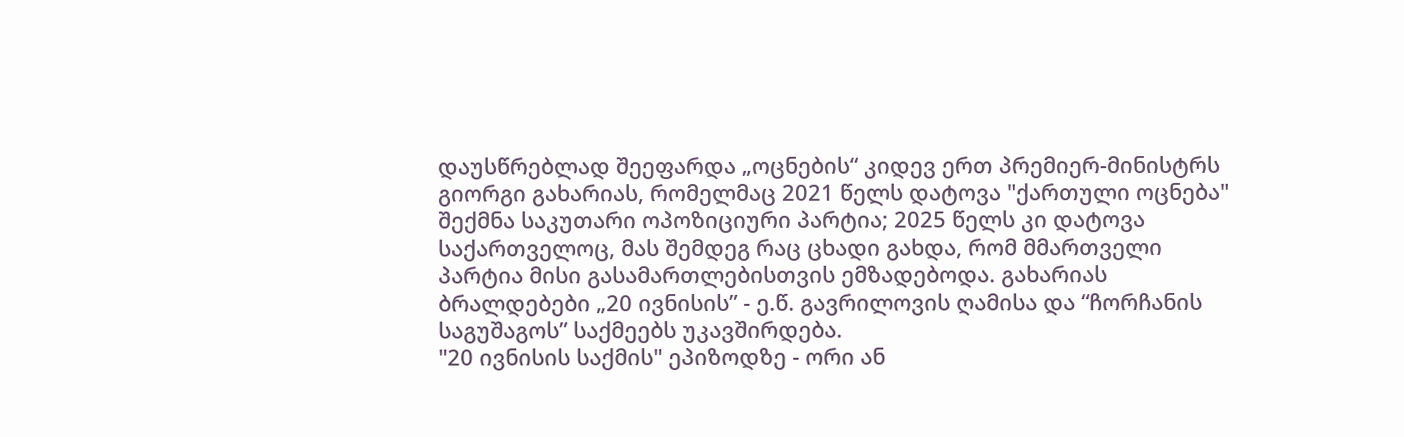დაუსწრებლად შეეფარდა „ოცნების“ კიდევ ერთ პრემიერ-მინისტრს გიორგი გახარიას, რომელმაც 2021 წელს დატოვა "ქართული ოცნება" შექმნა საკუთარი ოპოზიციური პარტია; 2025 წელს კი დატოვა საქართველოც, მას შემდეგ რაც ცხადი გახდა, რომ მმართველი პარტია მისი გასამართლებისთვის ემზადებოდა. გახარიას ბრალდებები „20 ივნისის” - ე.წ. გავრილოვის ღამისა და “ჩორჩანის საგუშაგოს” საქმეებს უკავშირდება.
"20 ივნისის საქმის" ეპიზოდზე - ორი ან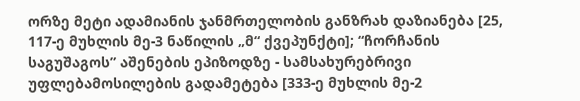ორზე მეტი ადამიანის ჯანმრთელობის განზრახ დაზიანება [25, 117-ე მუხლის მე-3 ნაწილის „მ“ ქვეპუნქტი]; “ჩორჩანის საგუშაგოს” აშენების ეპიზოდზე - სამსახურებრივი უფლებამოსილების გადამეტება [333-ე მუხლის მე-2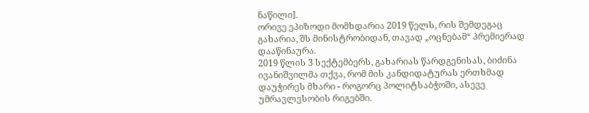ნაწილი].
ორივე ეპიზოდი მომხდარია 2019 წელს, რის შემდეგაც გახარია, შს მინისტრობიდან, თავად „ოცნებამ“ პრემიერად დააწინაურა.
2019 წლის 3 სექტემბერს, გახარიას წარდგენისას, ბიძინა ივანიშვილმა თქვა, რომ მის კანდიდატურას ერთხმად დაუჭირეს მხარი - როგორც პოლიტსაბჭოში, ასევე უმრავლესობის რიგებში.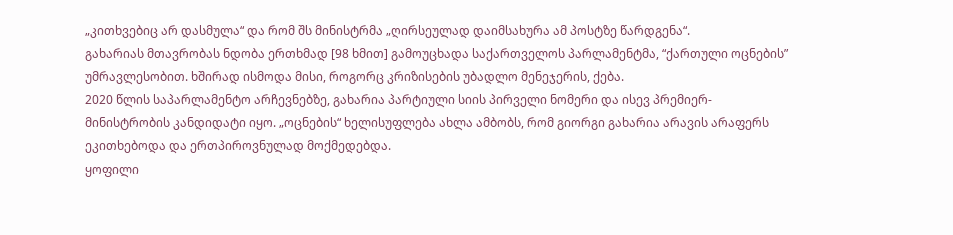„კითხვებიც არ დასმულა“ და რომ შს მინისტრმა „ღირსეულად დაიმსახურა ამ პოსტზე წარდგენა“.
გახარიას მთავრობას ნდობა ერთხმად [98 ხმით] გამოუცხადა საქართველოს პარლამენტმა, “ქართული ოცნების” უმრავლესობით. ხშირად ისმოდა მისი, როგორც კრიზისების უბადლო მენეჯერის, ქება.
2020 წლის საპარლამენტო არჩევნებზე, გახარია პარტიული სიის პირველი ნომერი და ისევ პრემიერ-მინისტრობის კანდიდატი იყო. „ოცნების“ ხელისუფლება ახლა ამბობს, რომ გიორგი გახარია არავის არაფერს ეკითხებოდა და ერთპიროვნულად მოქმედებდა.
ყოფილი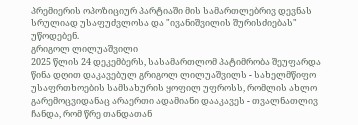პრემიერის ოპოზიციურ პარტიაში მის სამართლებრივ დევნას სრულიად უსაფუძვლოსა და "ივანიშვილის შურისძიებას" უწოდებენ.
გრიგოლ ლილუაშვილი
2025 წლის 24 დეკემბერს, სასამართლომ პატიმრობა შეუფარდა წინა დღით დაკავებულ გრიგოლ ლილუაშვილს - სახელმწიფო უსაფრთხოების სამსახურის ყოფილ უფროსს, რომლის ახლო გარემოცვიდანაც არაერთი ადამიანი დააკავეს - თვალნათლივ ჩანდა, რომ წრე თანდათან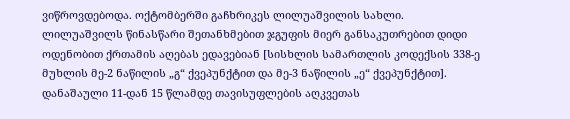ვიწროვდებოდა. ოქტომბერში გაჩხრიკეს ლილუაშვილის სახლი.
ლილუაშვილს წინასწარი შეთანხმებით ჯგუფის მიერ განსაკუთრებით დიდი ოდენობით ქრთამის აღებას ედავებიან [სისხლის სამართლის კოდექსის 338-ე მუხლის მე-2 ნაწილის „გ“ ქვეპუნქტით და მე-3 ნაწილის „ე“ ქვეპუნქტით]. დანაშაული 11-დან 15 წლამდე თავისუფლების აღკვეთას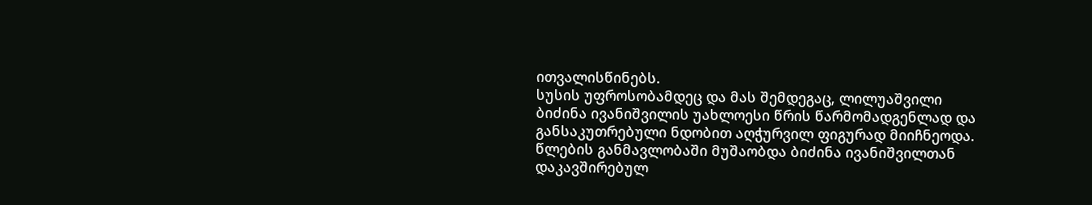ითვალისწინებს.
სუსის უფროსობამდეც და მას შემდეგაც, ლილუაშვილი ბიძინა ივანიშვილის უახლოესი წრის წარმომადგენლად და განსაკუთრებული ნდობით აღჭურვილ ფიგურად მიიჩნეოდა. წლების განმავლობაში მუშაობდა ბიძინა ივანიშვილთან დაკავშირებულ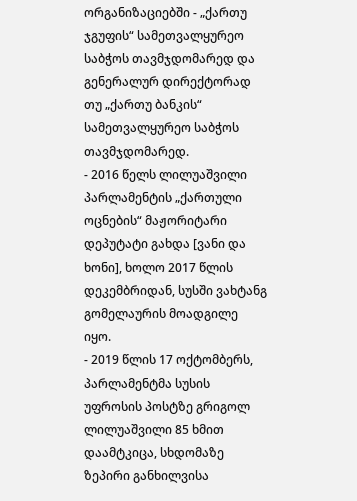ორგანიზაციებში - „ქართუ ჯგუფის“ სამეთვალყურეო საბჭოს თავმჯდომარედ და გენერალურ დირექტორად თუ „ქართუ ბანკის“ სამეთვალყურეო საბჭოს თავმჯდომარედ.
- 2016 წელს ლილუაშვილი პარლამენტის „ქართული ოცნების“ მაჟორიტარი დეპუტატი გახდა [ვანი და ხონი], ხოლო 2017 წლის დეკემბრიდან, სუსში ვახტანგ გომელაურის მოადგილე იყო.
- 2019 წლის 17 ოქტომბერს, პარლამენტმა სუსის უფროსის პოსტზე გრიგოლ ლილუაშვილი 85 ხმით დაამტკიცა, სხდომაზე ზეპირი განხილვისა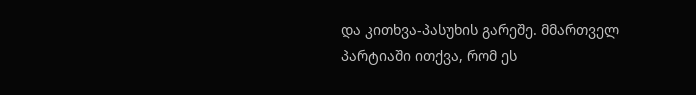და კითხვა-პასუხის გარეშე. მმართველ პარტიაში ითქვა, რომ ეს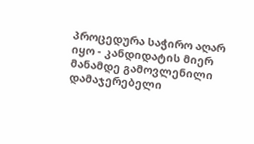პროცედურა საჭირო აღარ იყო - კანდიდატის მიერ მანამდე გამოვლენილი დამაჯერებელი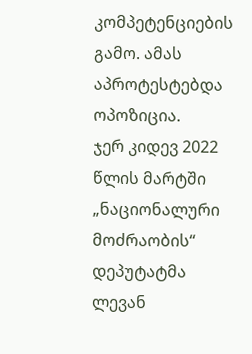კომპეტენციების გამო. ამას აპროტესტებდა ოპოზიცია.
ჯერ კიდევ 2022 წლის მარტში „ნაციონალური მოძრაობის“ დეპუტატმა ლევან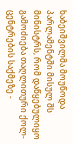ხაბეიშვილმა მოუწოდა პარლამენტში მისულ შს მინისტრს, რომ დაწყებულიყო გამოძიება თაღლითური ქოლ-ცენტრების საქმეზე -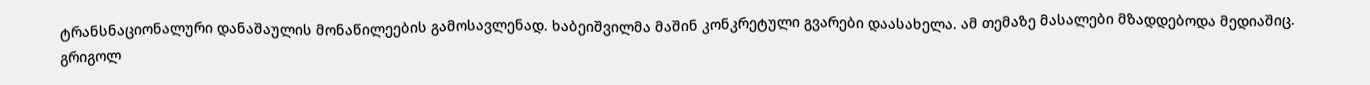ტრანსნაციონალური დანაშაულის მონაწილეების გამოსავლენად. ხაბეიშვილმა მაშინ კონკრეტული გვარები დაასახელა. ამ თემაზე მასალები მზადდებოდა მედიაშიც.
გრიგოლ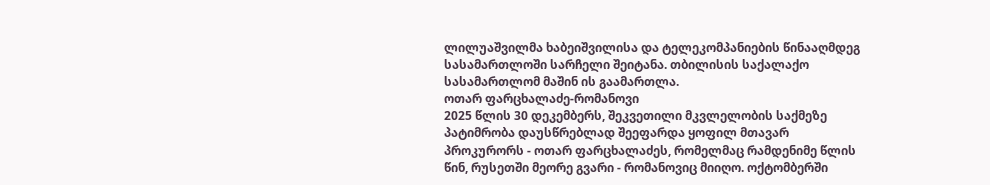ლილუაშვილმა ხაბეიშვილისა და ტელეკომპანიების წინააღმდეგ სასამართლოში სარჩელი შეიტანა. თბილისის საქალაქო სასამართლომ მაშინ ის გაამართლა.
ოთარ ფარცხალაძე-რომანოვი
2025 წლის 30 დეკემბერს, შეკვეთილი მკვლელობის საქმეზე პატიმრობა დაუსწრებლად შეეფარდა ყოფილ მთავარ პროკურორს - ოთარ ფარცხალაძეს, რომელმაც რამდენიმე წლის წინ, რუსეთში მეორე გვარი - რომანოვიც მიიღო. ოქტომბერში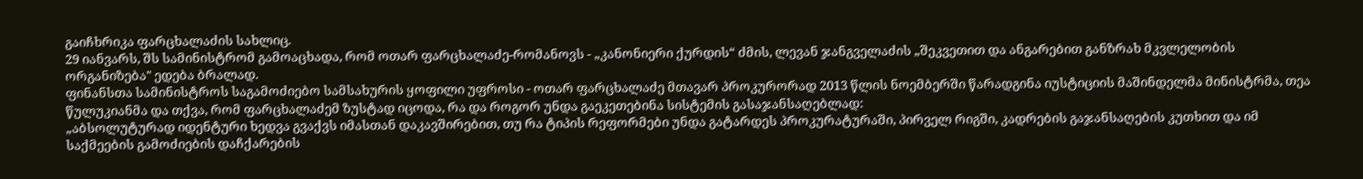გაიჩხრიკა ფარცხალაძის სახლიც.
29 იანვარს, შს სამინისტრომ გამოაცხადა, რომ ოთარ ფარცხალაძე-რომანოვს - „კანონიერი ქურდის“ ძმის, ლევან ჯანგველაძის „შეკვეთით და ანგარებით განზრახ მკვლელობის ორგანიზება" ედება ბრალად.
ფინანსთა სამინისტროს საგამოძიებო სამსახურის ყოფილი უფროსი - ოთარ ფარცხალაძე მთავარ პროკურორად 2013 წლის ნოემბერში წარადგინა იუსტიციის მაშინდელმა მინისტრმა, თეა წულუკიანმა და თქვა, რომ ფარცხალაძემ ზუსტად იცოდა, რა და როგორ უნდა გაეკეთებინა სისტემის გასაჯანსაღებლად:
„აბსოლუტურად იდენტური ხედვა გვაქვს იმასთან დაკავშირებით, თუ რა ტიპის რეფორმები უნდა გატარდეს პროკურატურაში, პირველ რიგში, კადრების გაჯანსაღების კუთხით და იმ საქმეების გამოძიების დაჩქარების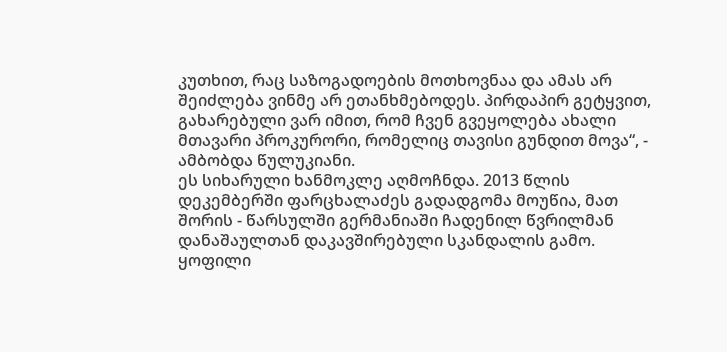კუთხით, რაც საზოგადოების მოთხოვნაა და ამას არ შეიძლება ვინმე არ ეთანხმებოდეს. პირდაპირ გეტყვით, გახარებული ვარ იმით, რომ ჩვენ გვეყოლება ახალი მთავარი პროკურორი, რომელიც თავისი გუნდით მოვა“, - ამბობდა წულუკიანი.
ეს სიხარული ხანმოკლე აღმოჩნდა. 2013 წლის დეკემბერში ფარცხალაძეს გადადგომა მოუწია, მათ შორის - წარსულში გერმანიაში ჩადენილ წვრილმან დანაშაულთან დაკავშირებული სკანდალის გამო.
ყოფილი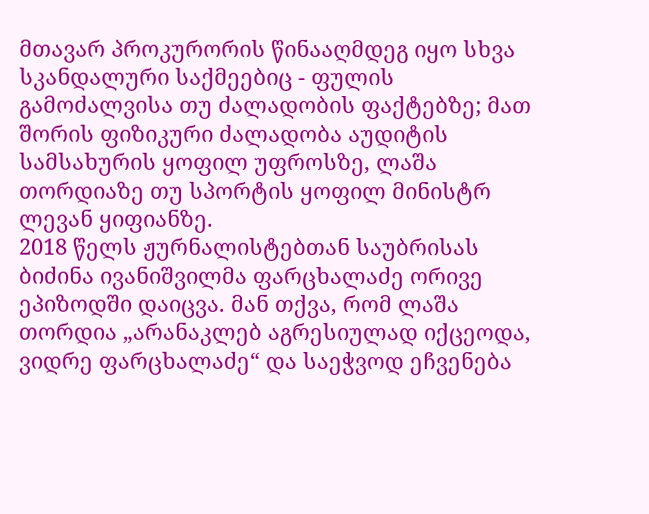მთავარ პროკურორის წინააღმდეგ იყო სხვა სკანდალური საქმეებიც - ფულის გამოძალვისა თუ ძალადობის ფაქტებზე; მათ შორის ფიზიკური ძალადობა აუდიტის სამსახურის ყოფილ უფროსზე, ლაშა თორდიაზე თუ სპორტის ყოფილ მინისტრ ლევან ყიფიანზე.
2018 წელს ჟურნალისტებთან საუბრისას ბიძინა ივანიშვილმა ფარცხალაძე ორივე ეპიზოდში დაიცვა. მან თქვა, რომ ლაშა თორდია „არანაკლებ აგრესიულად იქცეოდა, ვიდრე ფარცხალაძე“ და საეჭვოდ ეჩვენება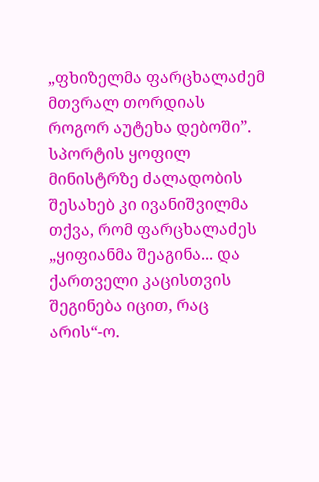„ფხიზელმა ფარცხალაძემ მთვრალ თორდიას როგორ აუტეხა დებოში”. სპორტის ყოფილ მინისტრზე ძალადობის შესახებ კი ივანიშვილმა თქვა, რომ ფარცხალაძეს „ყიფიანმა შეაგინა... და ქართველი კაცისთვის შეგინება იცით, რაც არის“-ო.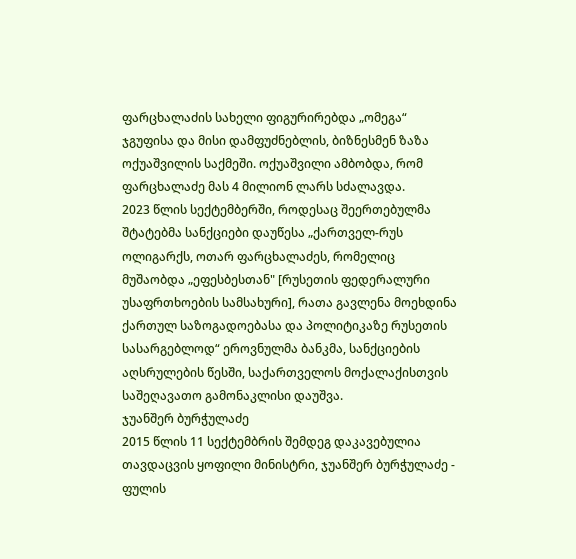ფარცხალაძის სახელი ფიგურირებდა „ომეგა“ ჯგუფისა და მისი დამფუძნებლის, ბიზნესმენ ზაზა ოქუაშვილის საქმეში. ოქუაშვილი ამბობდა, რომ ფარცხალაძე მას 4 მილიონ ლარს სძალავდა.
2023 წლის სექტემბერში, როდესაც შეერთებულმა შტატებმა სანქციები დაუწესა „ქართველ-რუს ოლიგარქს, ოთარ ფარცხალაძეს, რომელიც მუშაობდა „ეფესბესთან" [რუსეთის ფედერალური უსაფრთხოების სამსახური], რათა გავლენა მოეხდინა ქართულ საზოგადოებასა და პოლიტიკაზე რუსეთის სასარგებლოდ“ ეროვნულმა ბანკმა, სანქციების აღსრულების წესში, საქართველოს მოქალაქისთვის საშეღავათო გამონაკლისი დაუშვა.
ჯუანშერ ბურჭულაძე
2015 წლის 11 სექტემბრის შემდეგ დაკავებულია თავდაცვის ყოფილი მინისტრი, ჯუანშერ ბურჭულაძე - ფულის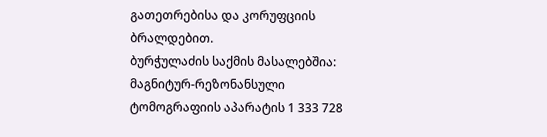გათეთრებისა და კორუფციის ბრალდებით.
ბურჭულაძის საქმის მასალებშია: მაგნიტურ-რეზონანსული ტომოგრაფიის აპარატის 1 333 728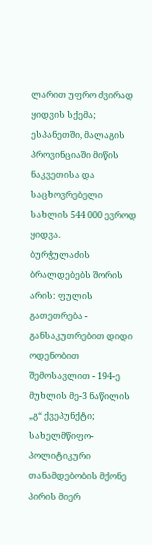ლარით უფრო ძვირად ყიდვის სქემა; ესპანეთში, მალაგის პროვინციაში მიწის ნაკვეთისა და საცხოვრებელი სახლის 544 000 ევროდ ყიდვა.
ბურჭულაძის ბრალდებებს შორის არის: ფულის გათეთრება - განსაკუთრებით დიდი ოდენობით შემოსავლით - 194-ე მუხლის მე-3 ნაწილის „გ“ ქვეპუნქტი; სახელმწიფო-პოლიტიკური თანამდებობის მქონე პირის მიერ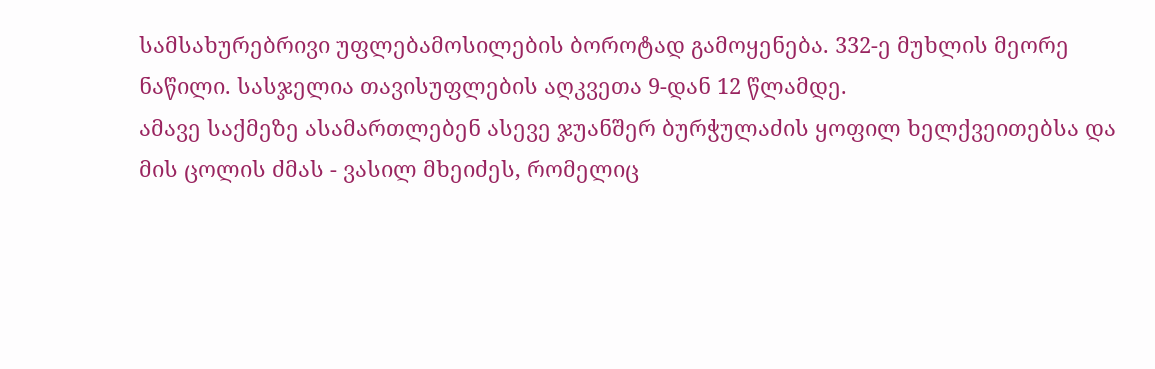სამსახურებრივი უფლებამოსილების ბოროტად გამოყენება. 332-ე მუხლის მეორე ნაწილი. სასჯელია თავისუფლების აღკვეთა 9-დან 12 წლამდე.
ამავე საქმეზე ასამართლებენ ასევე ჯუანშერ ბურჭულაძის ყოფილ ხელქვეითებსა და მის ცოლის ძმას - ვასილ მხეიძეს, რომელიც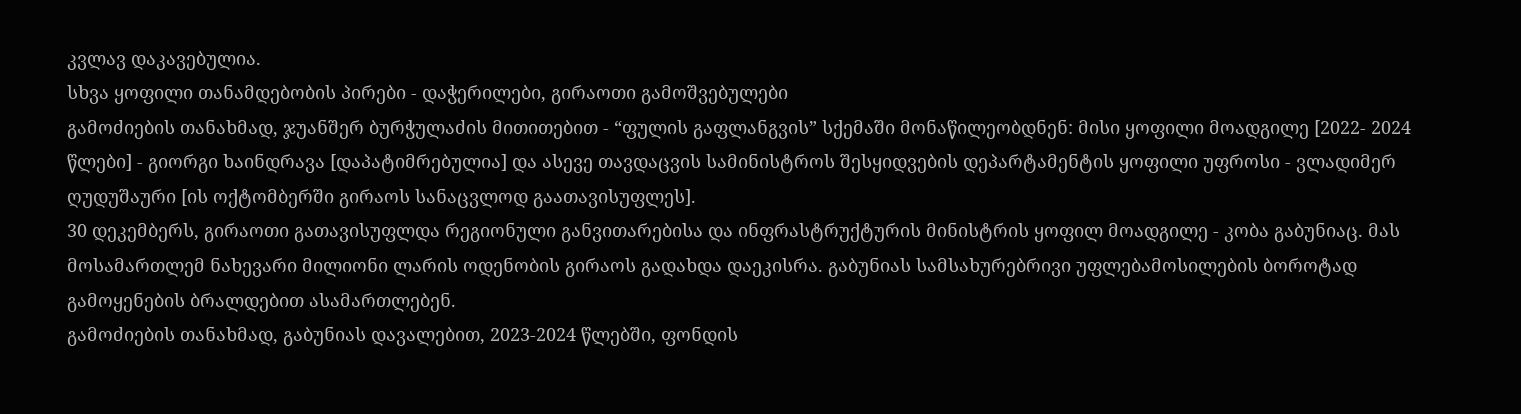კვლავ დაკავებულია.
სხვა ყოფილი თანამდებობის პირები - დაჭერილები, გირაოთი გამოშვებულები
გამოძიების თანახმად, ჯუანშერ ბურჭულაძის მითითებით - “ფულის გაფლანგვის” სქემაში მონაწილეობდნენ: მისი ყოფილი მოადგილე [2022- 2024 წლები] - გიორგი ხაინდრავა [დაპატიმრებულია] და ასევე თავდაცვის სამინისტროს შესყიდვების დეპარტამენტის ყოფილი უფროსი - ვლადიმერ ღუდუშაური [ის ოქტომბერში გირაოს სანაცვლოდ გაათავისუფლეს].
30 დეკემბერს, გირაოთი გათავისუფლდა რეგიონული განვითარებისა და ინფრასტრუქტურის მინისტრის ყოფილ მოადგილე - კობა გაბუნიაც. მას მოსამართლემ ნახევარი მილიონი ლარის ოდენობის გირაოს გადახდა დაეკისრა. გაბუნიას სამსახურებრივი უფლებამოსილების ბოროტად გამოყენების ბრალდებით ასამართლებენ.
გამოძიების თანახმად, გაბუნიას დავალებით, 2023-2024 წლებში, ფონდის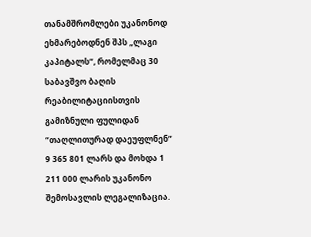თანამშრომლები უკანონოდ ეხმარებოდნენ შპს „ლაგი კაპიტალს“, რომელმაც 30 საბავშვო ბაღის რეაბილიტაციისთვის გამიზნული ფულიდან “თაღლითურად დაეუფლნენ” 9 365 801 ლარს და მოხდა 1 211 000 ლარის უკანონო შემოსავლის ლეგალიზაცია.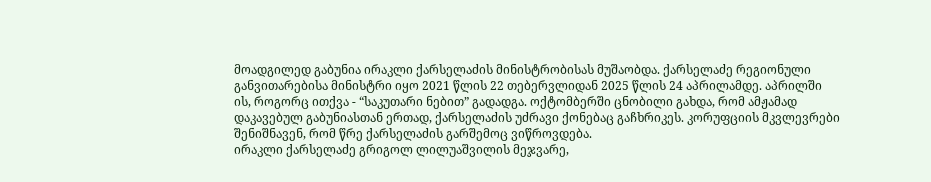მოადგილედ გაბუნია ირაკლი ქარსელაძის მინისტრობისას მუშაობდა. ქარსელაძე რეგიონული განვითარებისა მინისტრი იყო 2021 წლის 22 თებერვლიდან 2025 წლის 24 აპრილამდე. აპრილში ის, როგორც ითქვა - “საკუთარი ნებით” გადადგა. ოქტომბერში ცნობილი გახდა, რომ ამჟამად დაკავებულ გაბუნიასთან ერთად, ქარსელაძის უძრავი ქონებაც გაჩხრიკეს. კორუფციის მკვლევრები შენიშნავენ, რომ წრე ქარსელაძის გარშემოც ვიწროვდება.
ირაკლი ქარსელაძე გრიგოლ ლილუაშვილის მეჯვარე,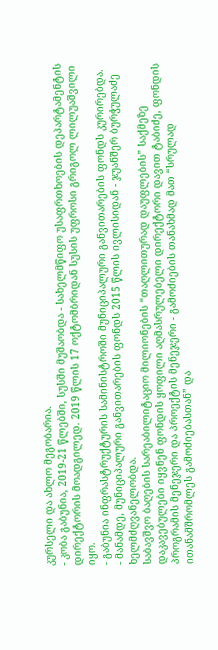კურსელი და ახლო მეგობარია.
- კობა გაბუნია, 2019-21 წლებში, სუსში მუშაობდა - სახელმწიფო უსაფრთხოების დეპარტამენტის დირექტორის მოადგილედ. 2019 წლის 17 ოქტომბრიდან სუსის უფროსი გრიგოლ ლილუაშვილი იყო.
- გაბუნია ინფრასტრუქტურის სამინისტროში მუნიციპალური განვითარების ფონდს კურირებდა.
- მანამდე, მუნიციპალური განვითარების ფონდს 2015 წლის ივლისიდან - ჯუანშერ ბურჭულაძე ხელმძღვანელობდა.
საბავშვო ბაღების სარეაბილიტაციო მილიონების “თაღლითურად დაუფლების” საქმეზე დაკავებულები იყვნენ ფონდის ყოფილი აღმასრულებელი დირექტორი დავით ტაბიძე, ფონდის პროგრამის მენეჯერი და პროექტის მენეჯერი - გამოძიების თანახმად მათ “სრულად ითანამშრომლეს გამოძიებასთან” და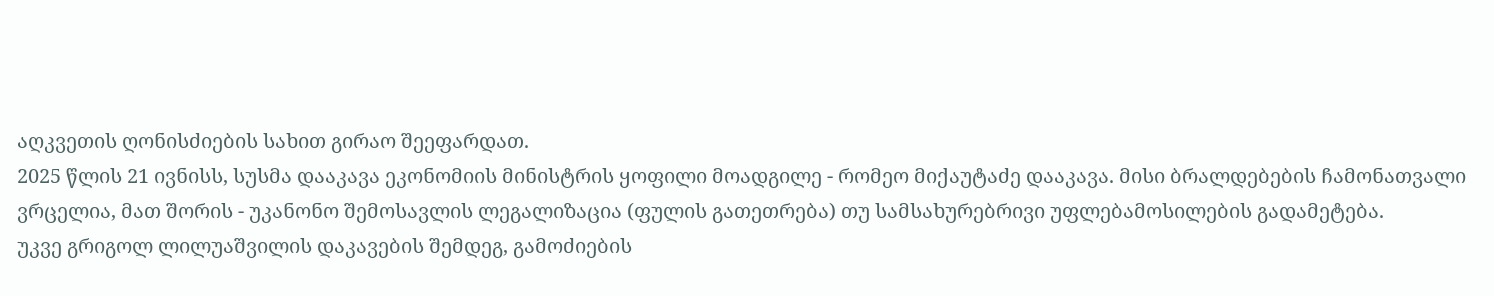აღკვეთის ღონისძიების სახით გირაო შეეფარდათ.
2025 წლის 21 ივნისს, სუსმა დააკავა ეკონომიის მინისტრის ყოფილი მოადგილე - რომეო მიქაუტაძე დააკავა. მისი ბრალდებების ჩამონათვალი ვრცელია, მათ შორის - უკანონო შემოსავლის ლეგალიზაცია (ფულის გათეთრება) თუ სამსახურებრივი უფლებამოსილების გადამეტება.
უკვე გრიგოლ ლილუაშვილის დაკავების შემდეგ, გამოძიების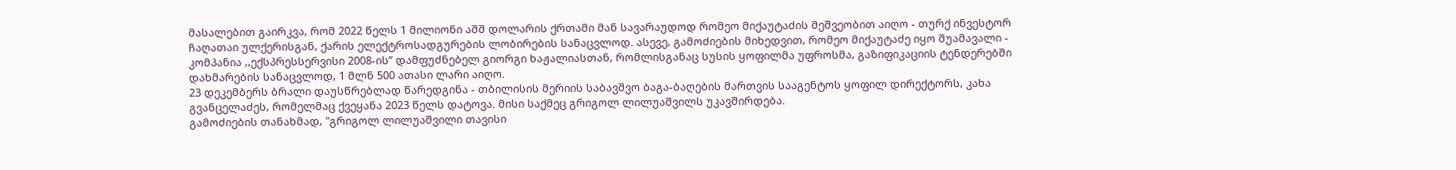მასალებით გაირკვა, რომ 2022 წელს 1 მილიონი აშშ დოლარის ქრთამი მან სავარაუდოდ რომეო მიქაუტაძის მეშვეობით აიღო - თურქ ინვესტორ ჩაღათაი ულქერისგან, ქარის ელექტროსადგურების ლობირების სანაცვლოდ. ასევე, გამოძიების მიხედვით, რომეო მიქაუტაძე იყო შუამავალი - კომპანია ,,ექსპრესსერვისი 2008-ის’’ დამფუძნებელ გიორგი ხაჟალიასთან, რომლისგანაც სუსის ყოფილმა უფროსმა, გაზიფიკაციის ტენდერებში დახმარების სანაცვლოდ, 1 მლნ 500 ათასი ლარი აიღო.
23 დეკემბერს ბრალი დაუსწრებლად წარედგინა - თბილისის მერიის საბავშვო ბაგა-ბაღების მართვის სააგენტოს ყოფილ დირექტორს, კახა გვანცელაძეს, რომელმაც ქვეყანა 2023 წელს დატოვა. მისი საქმეც გრიგოლ ლილუაშვილს უკავშირდება.
გამოძიების თანახმად, "გრიგოლ ლილუაშვილი თავისი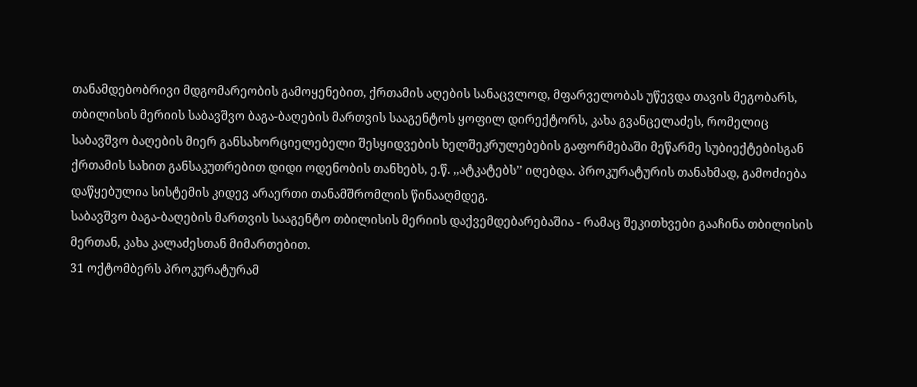თანამდებობრივი მდგომარეობის გამოყენებით, ქრთამის აღების სანაცვლოდ, მფარველობას უწევდა თავის მეგობარს, თბილისის მერიის საბავშვო ბაგა-ბაღების მართვის სააგენტოს ყოფილ დირექტორს, კახა გვანცელაძეს, რომელიც საბავშვო ბაღების მიერ განსახორციელებელი შესყიდვების ხელშეკრულებების გაფორმებაში მეწარმე სუბიექტებისგან ქრთამის სახით განსაკუთრებით დიდი ოდენობის თანხებს, ე.წ. ,,ატკატებს’’ იღებდა. პროკურატურის თანახმად, გამოძიება დაწყებულია სისტემის კიდევ არაერთი თანამშრომლის წინააღმდეგ.
საბავშვო ბაგა-ბაღების მართვის სააგენტო თბილისის მერიის დაქვემდებარებაშია - რამაც შეკითხვები გააჩინა თბილისის მერთან, კახა კალაძესთან მიმართებით.
31 ოქტომბერს პროკურატურამ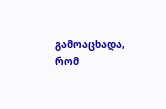გამოაცხადა, რომ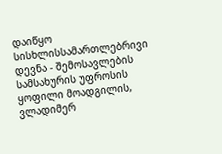დაიწყო სისხლისსამართლებრივი დევნა - შემოსავლების სამსახურის უფროსის ყოფილი მოადგილის, ვლადიმერ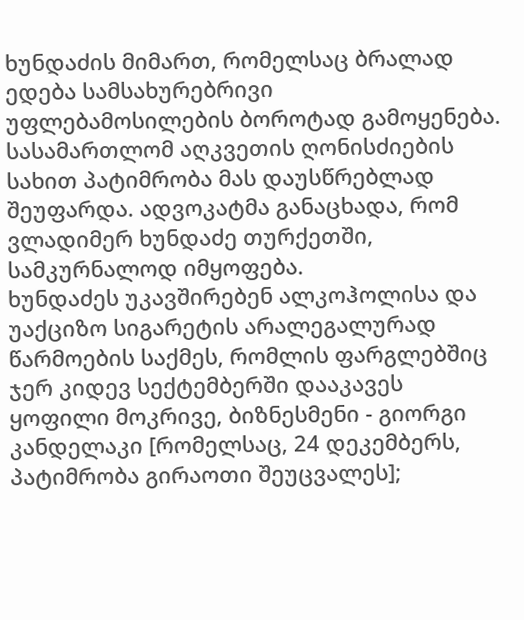ხუნდაძის მიმართ, რომელსაც ბრალად ედება სამსახურებრივი უფლებამოსილების ბოროტად გამოყენება. სასამართლომ აღკვეთის ღონისძიების სახით პატიმრობა მას დაუსწრებლად შეუფარდა. ადვოკატმა განაცხადა, რომ ვლადიმერ ხუნდაძე თურქეთში, სამკურნალოდ იმყოფება.
ხუნდაძეს უკავშირებენ ალკოჰოლისა და უაქციზო სიგარეტის არალეგალურად წარმოების საქმეს, რომლის ფარგლებშიც ჯერ კიდევ სექტემბერში დააკავეს ყოფილი მოკრივე, ბიზნესმენი - გიორგი კანდელაკი [რომელსაც, 24 დეკემბერს, პატიმრობა გირაოთი შეუცვალეს];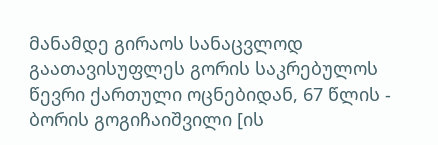მანამდე გირაოს სანაცვლოდ გაათავისუფლეს გორის საკრებულოს წევრი ქართული ოცნებიდან, 67 წლის - ბორის გოგიჩაიშვილი [ის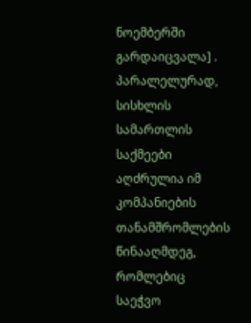ნოემბერში გარდაიცვალა] .
პარალელურად, სისხლის სამართლის საქმეები აღძრულია იმ კომპანიების თანამშრომლების წინააღმდეგ, რომლებიც საეჭვო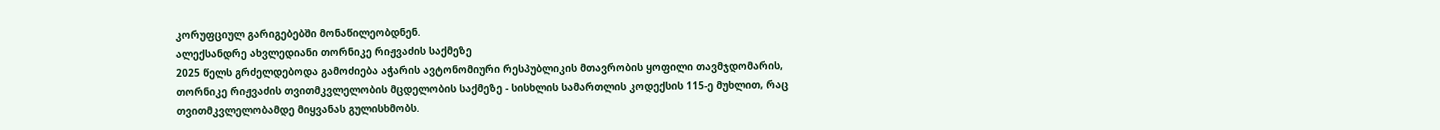კორუფციულ გარიგებებში მონაწილეობდნენ.
ალექსანდრე ახვლედიანი თორნიკე რიჟვაძის საქმეზე
2025 წელს გრძელდებოდა გამოძიება აჭარის ავტონომიური რესპუბლიკის მთავრობის ყოფილი თავმჯდომარის, თორნიკე რიჟვაძის თვითმკვლელობის მცდელობის საქმეზე - სისხლის სამართლის კოდექსის 115-ე მუხლით, რაც თვითმკვლელობამდე მიყვანას გულისხმობს.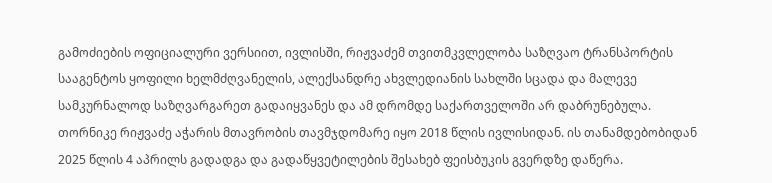გამოძიების ოფიციალური ვერსიით, ივლისში, რიჟვაძემ თვითმკვლელობა საზღვაო ტრანსპორტის სააგენტოს ყოფილი ხელმძღვანელის, ალექსანდრე ახვლედიანის სახლში სცადა და მალევე სამკურნალოდ საზღვარგარეთ გადაიყვანეს და ამ დრომდე საქართველოში არ დაბრუნებულა.
თორნიკე რიჟვაძე აჭარის მთავრობის თავმჯდომარე იყო 2018 წლის ივლისიდან. ის თანამდებობიდან 2025 წლის 4 აპრილს გადადგა და გადაწყვეტილების შესახებ ფეისბუკის გვერდზე დაწერა.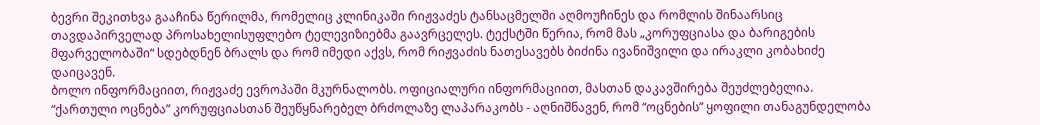ბევრი შეკითხვა გააჩინა წერილმა, რომელიც კლინიკაში რიჟვაძეს ტანსაცმელში აღმოუჩინეს და რომლის შინაარსიც თავდაპირველად პროსახელისუფლებო ტელევიზიებმა გაავრცელეს. ტექსტში წერია, რომ მას „კორუფციასა და ბარიგების მფარველობაში“ სდებდნენ ბრალს და რომ იმედი აქვს, რომ რიჟვაძის ნათესავებს ბიძინა ივანიშვილი და ირაკლი კობახიძე დაიცავენ.
ბოლო ინფორმაციით, რიჟვაძე ევროპაში მკურნალობს. ოფიციალური ინფორმაციით, მასთან დაკავშირება შეუძლებელია.
“ქართული ოცნება” კორუფციასთან შეუწყნარებელ ბრძოლაზე ლაპარაკობს - აღნიშნავენ, რომ “ოცნების” ყოფილი თანაგუნდელობა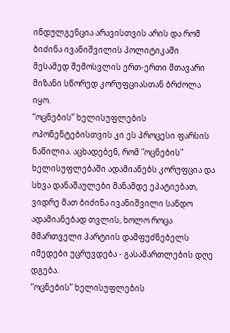ინდულგენცია არავისთვის არის და რომ ბიძინა ივანიშვილის პოლიტიკაში მესამედ შემოსვლის ერთ-ერთი მთავარი მიზანი სწორედ კორუფციასთან ბრძოლა იყო.
“ოცნების” ხელისუფლების ოპონენტებისთვის კი ეს პროცესი ფარსის ნაწილია. აცხადებენ, რომ "ოცნების" ხელისუფლებაში ადამიანებს კორუფცია და სხვა დანაშაულები მანამდე ეპატიებათ, ვიდრე მათ ბიძინა ივანიშვილი სანდო ადამიანებად თვლის, ხოლო როცა მმართველი პარტიის დამფუძნებელს იმედები უცრუვდება - გასამართლების დღე დგება.
“ოცნების” ხელისუფლების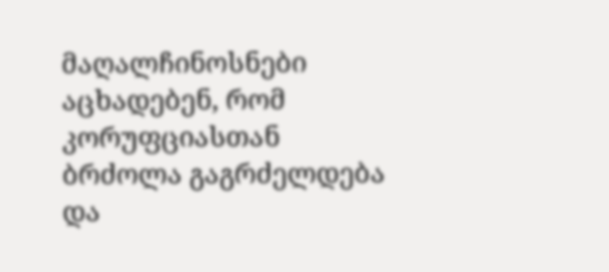მაღალჩინოსნები აცხადებენ, რომ კორუფციასთან ბრძოლა გაგრძელდება და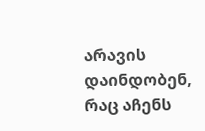არავის დაინდობენ, რაც აჩენს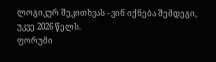ლოგიკურ შეკითხვას - ვინ იქნება შემდეგი, უკვე 2026 წელს.
ფორუმი